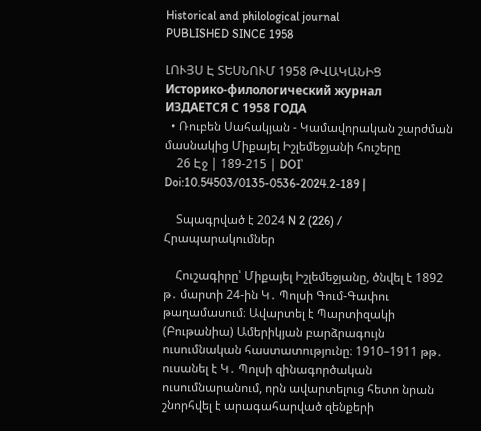Historical and philological journal
PUBLISHED SINCE 1958

ԼՈՒՅՍ Է ՏԵՍՆՈՒՄ 1958 ԹՎԱԿԱՆԻՑ
Историко-филологический журнал
ИЗДАЕТСЯ С 1958 ГОДА
  • Ռուբեն Սահակյան - Կամավորական շարժման մասնակից Միքայել Իշլեմեջյանի հուշերը
    26 Էջ | 189-215 | DOI՝ Doi:10.54503/0135-0536-2024.2-189 |

    Տպագրված է 2024 N 2 (226) / Հրապարակումներ

    Հուշագիրը՝ Միքայել Իշլեմեջյանը, ծնվել է 1892 թ․ մարտի 24-ին Կ․ Պոլսի Գում-Գափու թաղամասում։ Ավարտել է Պարտիզակի (Բութանիա) Ամերիկյան բարձրագույն ուսումնական հաստատությունը։ 1910–1911 թթ․ ուսանել է Կ․ Պոլսի զինագործական ուսումնարանում, որն ավարտելուց հետո նրան շնորհվել է արագահարված զենքերի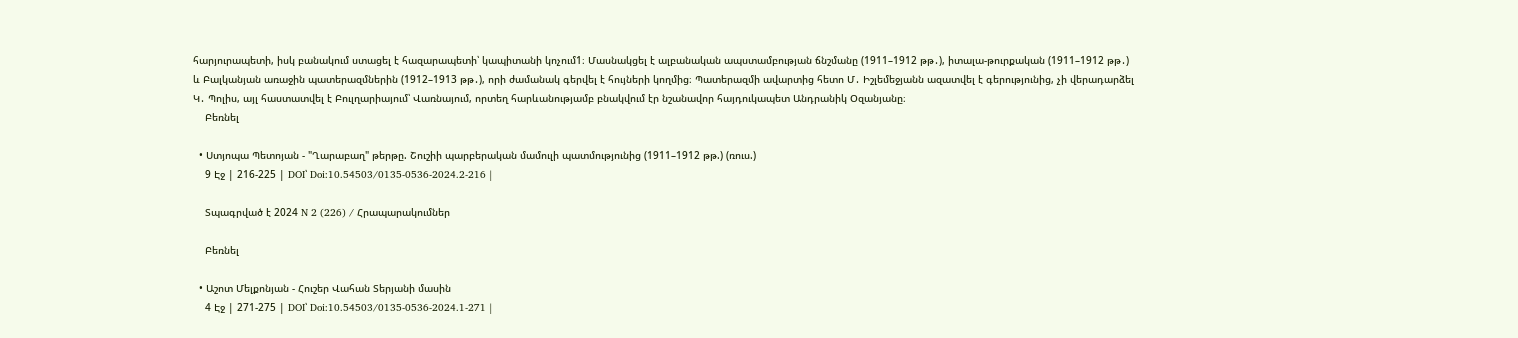հարյուրապետի, իսկ բանակում ստացել է հազարապետի՝ կապիտանի կոչում1։ Մասնակցել է ալբանական ապստամբության ճնշմանը (1911–1912 թթ․), իտալա-թուրքական (1911–1912 թթ․) և Բալկանյան առաջին պատերազմներին (1912–1913 թթ․), որի ժամանակ գերվել է հույների կողմից։ Պատերազմի ավարտից հետո Մ․ Իշլեմեջյանն ազատվել է գերությունից, չի վերադարձել Կ․ Պոլիս, այլ հաստատվել է Բուլղարիայում՝ Վառնայում, որտեղ հարևանությամբ բնակվում էր նշանավոր հայդուկապետ Անդրանիկ Օզանյանը։
    Բեռնել

  • Ստյոպա Պետոյան - "Ղարաբաղ" թերթը. Շուշիի պարբերական մամուլի պատմությունից (1911–1912 թթ.) (ռուս.)
    9 Էջ | 216-225 | DOI՝ Doi:10.54503/0135-0536-2024.2-216 |

    Տպագրված է 2024 N 2 (226) / Հրապարակումներ

    Բեռնել

  • Աշոտ Մելքոնյան - Հուշեր Վահան Տերյանի մասին
    4 Էջ | 271-275 | DOI՝ Doi:10.54503/0135-0536-2024.1-271 |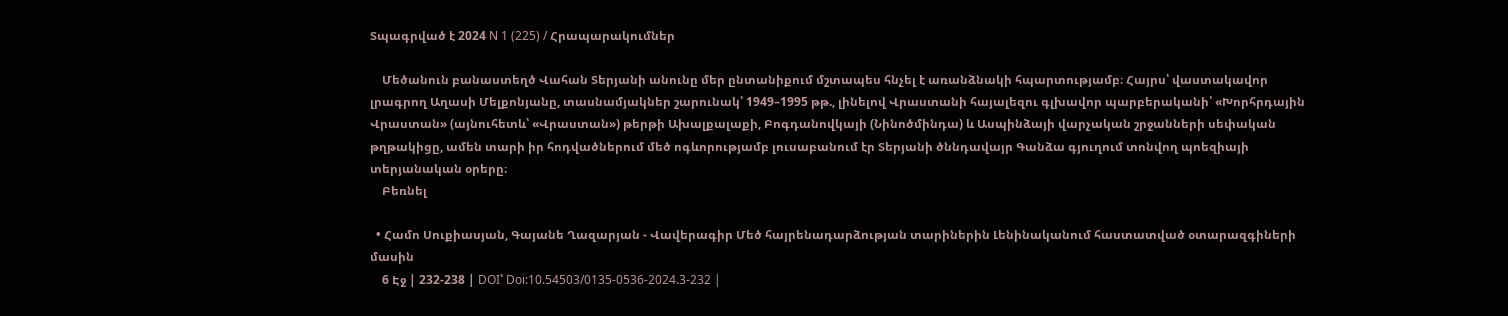Տպագրված է 2024 N 1 (225) / Հրապարակումներ

    Մեծանուն բանաստեղծ Վահան Տերյանի անունը մեր ընտանիքում մշտապես հնչել է առանձնակի հպարտությամբ։ Հայրս՝ վաստակավոր լրագրող Աղասի Մելքոնյանը, տասնամյակներ շարունակ՝ 1949–1995 թթ., լինելով Վրաստանի հայալեզու գլխավոր պարբերականի՝ «Խորհրդային Վրաստան» (այնուհետև՝ «Վրաստան») թերթի Ախալքալաքի, Բոգդանովկայի (Նինոծմինդա) և Ասպինձայի վարչական շրջանների սեփական թղթակիցը, ամեն տարի իր հոդվածներում մեծ ոգևորությամբ լուսաբանում էր Տերյանի ծննդավայր Գանձա գյուղում տոնվող պոեզիայի տերյանական օրերը։
    Բեռնել

  • Համո Սուքիասյան, Գայանե Ղազարյան - Վավերագիր Մեծ հայրենադարձության տարիներին Լենինականում հաստատված օտարազգիների մասին
    6 Էջ | 232-238 | DOI՝ Doi:10.54503/0135-0536-2024.3-232 |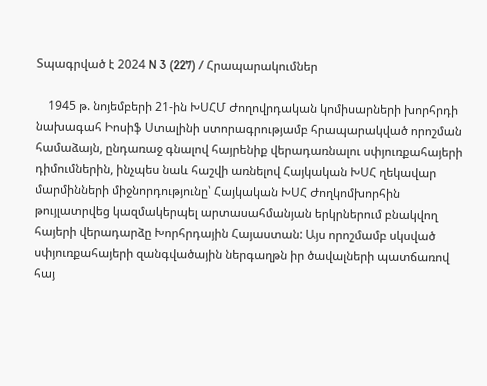Տպագրված է 2024 N 3 (227) / Հրապարակումներ

    1945 թ. նոյեմբերի 21-ին ԽՍՀՄ Ժողովրդական կոմիսարների խորհրդի նախագահ Իոսիֆ Ստալինի ստորագրությամբ հրապարակված որոշման համաձայն, ընդառաջ գնալով հայրենիք վերադառնալու սփյուռքահայերի դիմումներին, ինչպես նաև հաշվի առնելով Հայկական ԽՍՀ ղեկավար մարմինների միջնորդությունը՝ Հայկական ԽՍՀ Ժողկոմխորհին թույլատրվեց կազմակերպել արտասահմանյան երկրներում բնակվող հայերի վերադարձը Խորհրդային Հայաստան: Այս որոշմամբ սկսված սփյուռքահայերի զանգվածային ներգաղթն իր ծավալների պատճառով հայ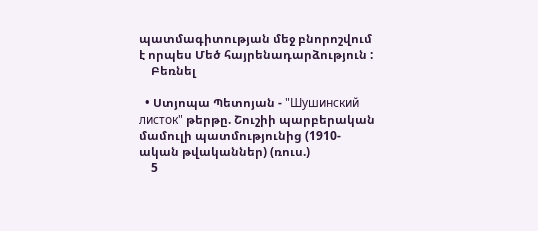պատմագիտության մեջ բնորոշվում է որպես Մեծ հայրենադարձություն :
    Բեռնել

  • Ստյոպա Պետոյան - "Шушинский листок" թերթը. Շուշիի պարբերական մամուլի պատմությունից (1910-ական թվականներ) (ռուս.)
    5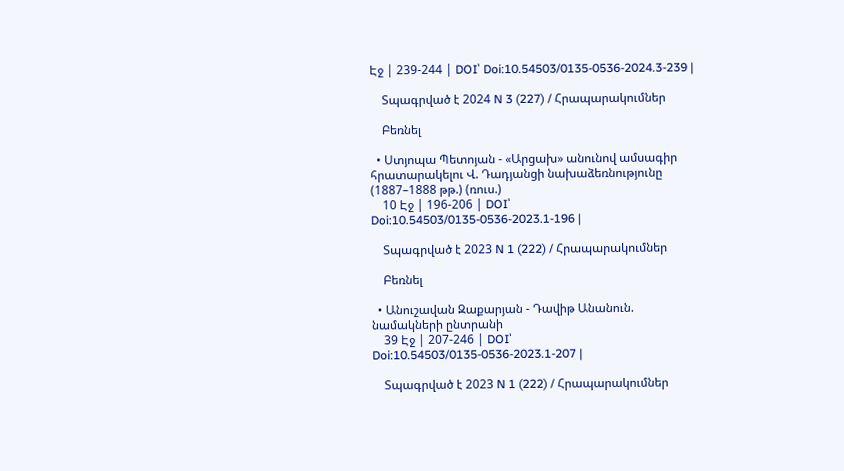Էջ | 239-244 | DOI՝ Doi:10.54503/0135-0536-2024.3-239 |

    Տպագրված է 2024 N 3 (227) / Հրապարակումներ

    Բեռնել

  • Ստյոպա Պետոյան - «Արցախ» անունով ամսագիր հրատարակելու Վ. Դադյանցի նախաձեռնությունը (1887–1888 թթ.) (ռուս.)
    10 Էջ | 196-206 | DOI՝ Doi:10.54503/0135-0536-2023.1-196 |

    Տպագրված է 2023 N 1 (222) / Հրապարակումներ

    Բեռնել

  • Անուշավան Զաքարյան - Դավիթ Անանուն. նամակների ընտրանի
    39 Էջ | 207-246 | DOI՝ Doi:10.54503/0135-0536-2023.1-207 |

    Տպագրված է 2023 N 1 (222) / Հրապարակումներ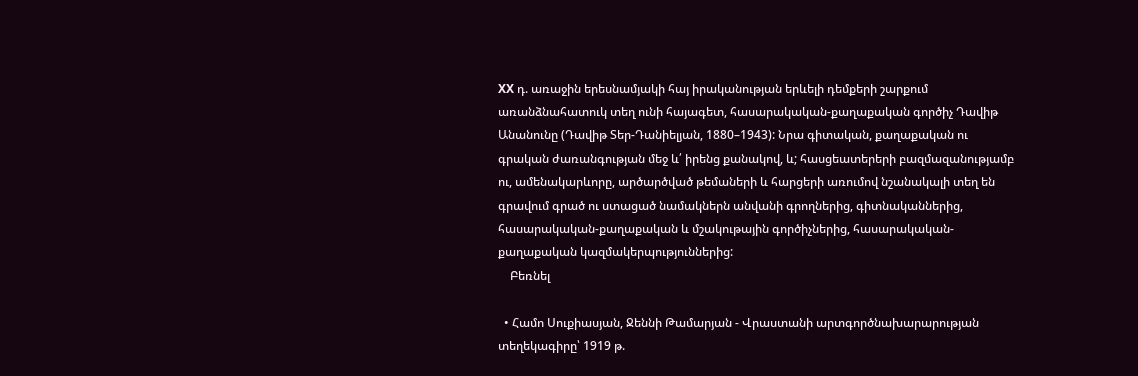XX դ. առաջին երեսնամյակի հայ իրականության երևելի դեմքերի շարքում առանձնահատուկ տեղ ունի հայագետ, հասարակական-քաղաքական գործիչ Դավիթ Անանունը (Դավիթ Տեր-Դանիելյան, 1880–1943): Նրա գիտական, քաղաքական ու գրական ժառանգության մեջ և՛ իրենց քանակով, և; հասցեատերերի բազմազանությամբ ու, ամենակարևորը, արծարծված թեմաների և հարցերի առումով նշանակալի տեղ են գրավում գրած ու ստացած նամակներն անվանի գրողներից, գիտնականներից, հասարակական-քաղաքական և մշակութային գործիչներից, հասարակական-քաղաքական կազմակերպություններից:
    Բեռնել

  • Համո Սուքիասյան, Ջեննի Թամարյան - Վրաստանի արտգործնախարարության տեղեկագիրը՝ 1919 թ.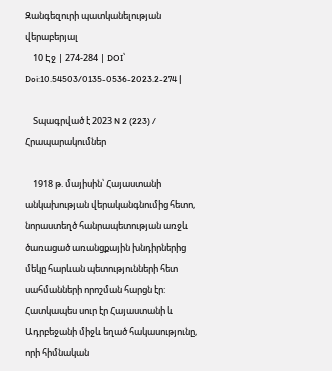Զանգեզուրի պատկանելության վերաբերյալ
    10 Էջ | 274-284 | DOI՝ Doi:10.54503/0135-0536-2023.2-274 |

    Տպագրված է 2023 N 2 (223) / Հրապարակումներ

    1918 թ. մայիսին՝ Հայաստանի անկախության վերականգնումից հետո, նորաստեղծ հանրապետության առջև ծառացած առանցքային խնդիրներից մեկը հարևան պետությունների հետ սահմանների որոշման հարցն էր: Հատկապես սուր էր Հայաստանի և Ադրբեջանի միջև եղած հակասությունը, որի հիմնական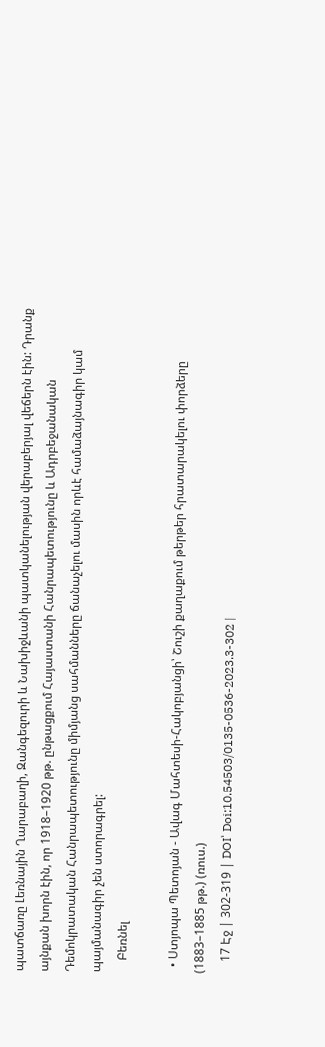պատճառը Լեռնային Ղարաբաղի, Զանգեզուրի և Նախիջևանի պատկանելության վերաբերյալ վեճերն էին: Դրանք այնքան խորն էին, որ 1918–1920 թթ. ընթացքում Հայաստանի Հանրապետությունը և Ադրբեջանական Դեմոկրատական Հանրապետությունը միմյանց սահմանները ճանաչելու մասին որևէ համաձայնագիր կամ պայմանագիր չեն ստորագրել:
    Բեռնել

  • Ստյոպա Պետոյան - Ավագ Մահտեսի-Հակոբյանցի՝ Շուշի քաղաքում թերթեր հրատարակելու փորձերը (1883–1885 թթ.) (ռուս.)
    17 Էջ | 302-319 | DOI՝ Doi:10.54503/0135-0536-2023.3-302 |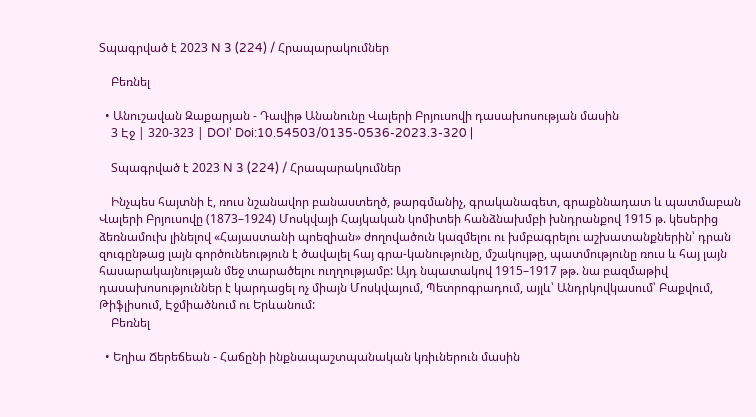Տպագրված է 2023 N 3 (224) / Հրապարակումներ

    Բեռնել

  • Անուշավան Զաքարյան - Դավիթ Անանունը Վալերի Բրյուսովի դասախոսության մասին
    3 Էջ | 320-323 | DOI՝ Doi:10.54503/0135-0536-2023.3-320 |

    Տպագրված է 2023 N 3 (224) / Հրապարակումներ

    Ինչպես հայտնի է, ռուս նշանավոր բանաստեղծ, թարգմանիչ, գրականագետ, գրաքննադատ և պատմաբան Վալերի Բրյուսովը (1873–1924) Մոսկվայի Հայկական կոմիտեի հանձնախմբի խնդրանքով 1915 թ. կեսերից ձեռնամուխ լինելով «Հայաստանի պոեզիան» ժողովածուն կազմելու ու խմբագրելու աշխատանքներին՝ դրան զուգընթաց լայն գործունեություն է ծավալել հայ գրա-կանությունը, մշակույթը, պատմությունը ռուս և հայ լայն հասարակայնության մեջ տարածելու ուղղությամբ: Այդ նպատակով 1915–1917 թթ. նա բազմաթիվ դասախոսություններ է կարդացել ոչ միայն Մոսկվայում, Պետրոգրադում, այլև՝ Անդրկովկասում՝ Բաքվում, Թիֆլիսում, Էջմիածնում ու Երևանում:
    Բեռնել

  • Եղիա Ճերեճեան - Հաճընի ինքնապաշտպանական կռիւներուն մասին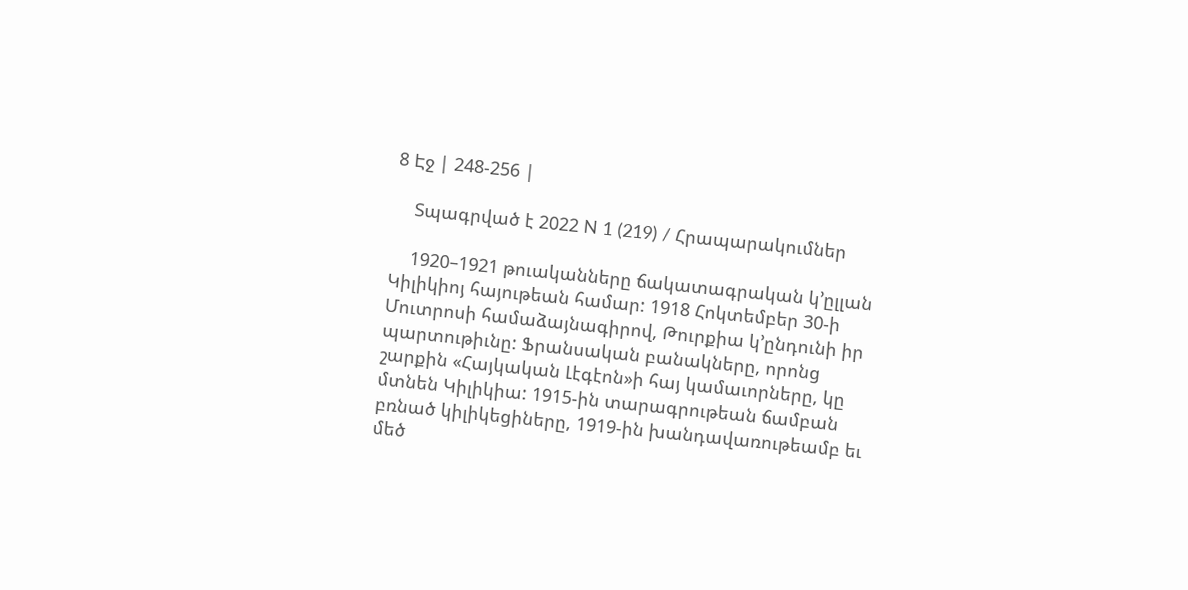8 Էջ | 248-256 |

    Տպագրված է 2022 N 1 (219) / Հրապարակումներ

    1920–1921 թուականները ճակատագրական կ՚ըլլան Կիլիկիոյ հայութեան համար: 1918 Հոկտեմբեր 30-ի Մուտրոսի համաձայնագիրով, Թուրքիա կ՚ընդունի իր պարտութիւնը: Ֆրանսական բանակները, որոնց շարքին «Հայկական Լէգէոն»ի հայ կամաւորները, կը մտնեն Կիլիկիա: 1915-ին տարագրութեան ճամբան բռնած կիլիկեցիները, 1919-ին խանդավառութեամբ եւ մեծ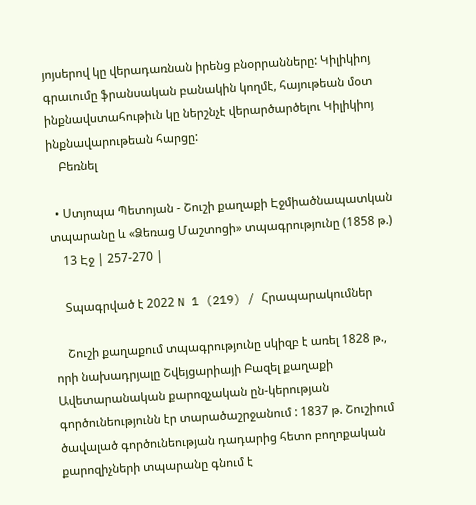յոյսերով կը վերադառնան իրենց բնօրրանները: Կիլիկիոյ գրաւումը ֆրանսական բանակին կողմէ, հայութեան մօտ ինքնավստահութիւն կը ներշնչէ վերարծարծելու Կիլիկիոյ ինքնավարութեան հարցը:
    Բեռնել

  • Ստյոպա Պետոյան - Շուշի քաղաքի Էջմիածնապատկան տպարանը և «Ձեռաց Մաշտոցի» տպագրությունը (1858 թ.)
    13 Էջ | 257-270 |

    Տպագրված է 2022 N 1 (219) / Հրապարակումներ

    Շուշի քաղաքում տպագրությունը սկիզբ է առել 1828 թ., որի նախադրյալը Շվեյցարիայի Բազել քաղաքի Ավետարանական քարոզչական ըն-կերության գործունեությունն էր տարածաշրջանում : 1837 թ. Շուշիում ծավալած գործունեության դադարից հետո բողոքական քարոզիչների տպարանը գնում է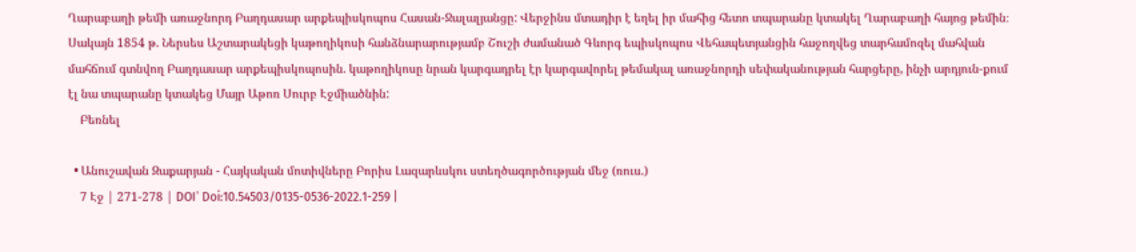Ղարաբաղի թեմի առաջնորդ Բաղդասար արքեպիսկոպոս Հասան-Ջալալյանցը: Վերջինս մտադիր է եղել իր մահից հետո տպարանը կտակել Ղարաբաղի հայոց թեմին։ Սակայն 1854 թ. Ներսես Աշտարակեցի կաթողիկոսի հանձնարարությամբ Շուշի ժամանած Գևորգ եպիսկոպոս Վեհապետյանցին հաջողվեց տարհամոզել մահվան մահճում գտնվող Բաղդասար արքեպիսկոպոսին. կաթողիկոսը նրան կարգադրել էր կարգավորել թեմակալ առաջնորդի սեփականության հարցերը, ինչի արդյուն-քում էլ նա տպարանը կտակեց Մայր Աթոռ Սուրբ Էջմիածնին:
    Բեռնել

  • Անուշավան Զաքարյան - Հայկական մոտիվները Բորիս Լազարևսկու ստեղծագործության մեջ (ռուս.)
    7 Էջ | 271-278 | DOI՝ Doi:10.54503/0135-0536-2022.1-259 |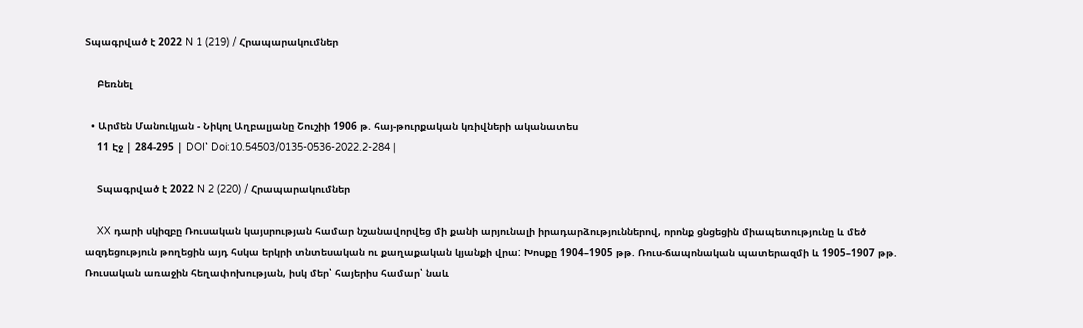Տպագրված է 2022 N 1 (219) / Հրապարակումներ

    Բեռնել

  • Արմեն Մանուկյան - Նիկոլ Աղբալյանը Շուշիի 1906 թ. հայ-թուրքական կռիվների ականատես
    11 Էջ | 284-295 | DOI՝ Doi:10.54503/0135-0536-2022.2-284 |

    Տպագրված է 2022 N 2 (220) / Հրապարակումներ

    XX դարի սկիզբը Ռուսական կայսրության համար նշանավորվեց մի քանի արյունալի իրադարձություններով, որոնք ցնցեցին միապետությունը և մեծ ազդեցություն թողեցին այդ հսկա երկրի տնտեսական ու քաղաքական կյանքի վրա: Խոսքը 1904–1905 թթ. Ռուս-ճապոնական պատերազմի և 1905–1907 թթ. Ռուսական առաջին հեղափոխության, իսկ մեր՝ հայերիս համար՝ նաև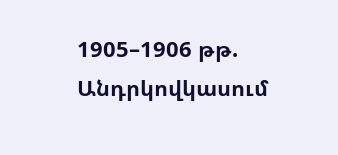1905–1906 թթ. Անդրկովկասում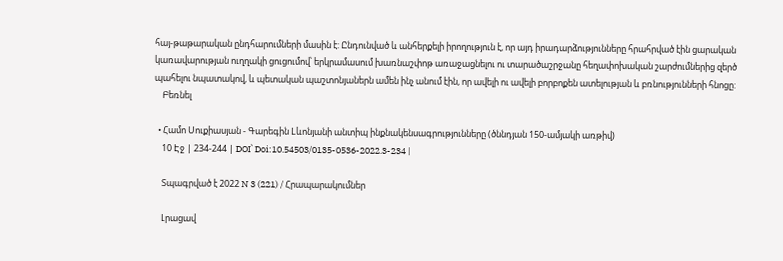հայ-թաթարական ընդհարումների մասին է: Ընդունված և անհերքելի իրողություն է, որ այդ իրադարձությունները հրահրված էին ցարական կառավարության ուղղակի ցուցումով՝ երկրամասում խառնաշփոթ առաջացնելու ու տարածաշրջանը հեղափոխական շարժումներից զերծ պահելու նպատակով, և պետական պաշտոնյաներն ամեն ինչ անում էին, որ ավելի ու ավելի բորբոքեն ատելության և բռնությունների հնոցը:
    Բեռնել

  • Համո Սուքիասյան - Գարեգին Lևոնյանի անտիպ ինքնակենսագրությունները (ծննդյան 150-ամյակի առթիվ)
    10 Էջ | 234-244 | DOI՝ Doi:10.54503/0135-0536-2022.3-234 |

    Տպագրված է 2022 N 3 (221) / Հրապարակումներ

    Լրացավ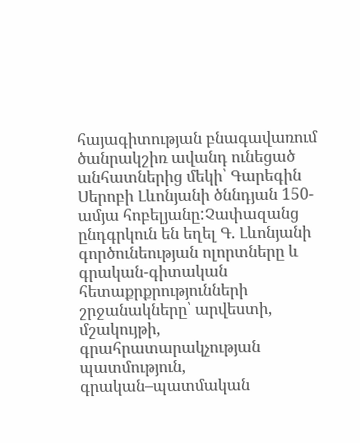հայագիտության բնագավառում ծանրակշիռ ավանդ ունեցած անհատներից մեկի՝ Գարեգին Սերոբի Լևոնյանի ծննդյան 150-ամյա հոբելյանը:Չափազանց ընդգրկուն են եղել Գ. Լևոնյանի գործունեության ոլորտները և գրական-գիտական հետաքրքրությունների շրջանակները՝ արվեստի, մշակույթի, գրահրատարակչության պատմություն, գրական–պատմական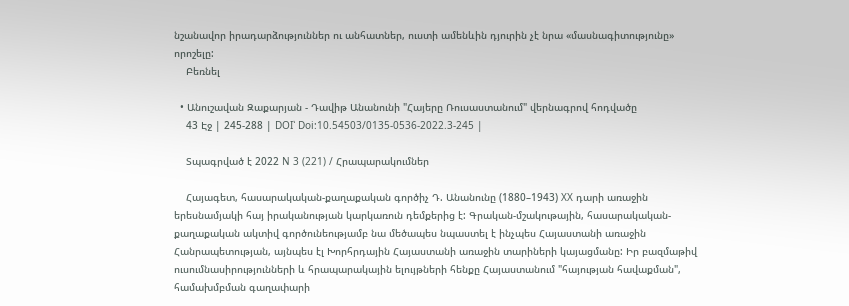նշանավոր իրադարձություններ ու անհատներ, ուստի ամենևին դյուրին չէ նրա «մասնագիտությունը» որոշելը:
    Բեռնել

  • Անուշավան Զաքարյան - Դավիթ Անանունի "Հայերը Ռուսաստանում" վերնագրով հոդվածը
    43 Էջ | 245-288 | DOI՝ Doi:10.54503/0135-0536-2022.3-245 |

    Տպագրված է 2022 N 3 (221) / Հրապարակումներ

    Հայագետ, հասարակական-քաղաքական գործիչ Դ. Անանունը (1880–1943) XX դարի առաջին երեսնամյակի հայ իրականության կարկառուն դեմքերից է: Գրական-մշակութային, հասարակական-քաղաքական ակտիվ գործունեությամբ նա մեծապես նպաստել է ինչպես Հայաստանի առաջին Հանրապետության, այնպես էլ Խորհրդային Հայաստանի առաջին տարիների կայացմանը: Իր բազմաթիվ ուսումնասիրությունների և հրապարակային ելույթների հենքը Հայաստանում "հայության հավաքման", համախմբման գաղափարի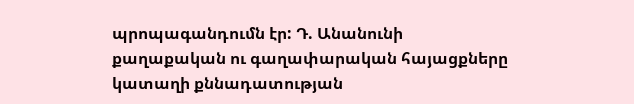պրոպագանդումն էր: Դ. Անանունի քաղաքական ու գաղափարական հայացքները կատաղի քննադատության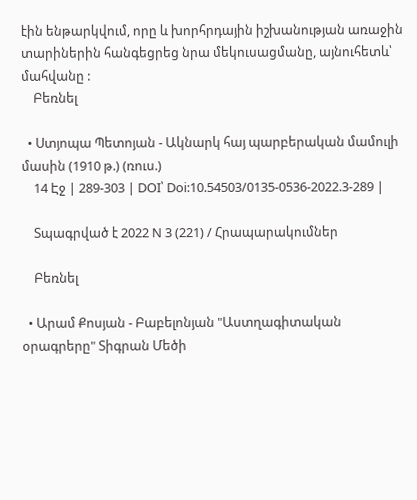էին ենթարկվում, որը և խորհրդային իշխանության առաջին տարիներին հանգեցրեց նրա մեկուսացմանը, այնուհետև՝ մահվանը :
    Բեռնել

  • Ստյոպա Պետոյան - Ակնարկ հայ պարբերական մամուլի մասին (1910 թ.) (ռուս.)
    14 Էջ | 289-303 | DOI՝ Doi:10.54503/0135-0536-2022.3-289 |

    Տպագրված է 2022 N 3 (221) / Հրապարակումներ

    Բեռնել

  • Արամ Քոսյան - Բաբելոնյան "Աստղագիտական օրագրերը" Տիգրան Մեծի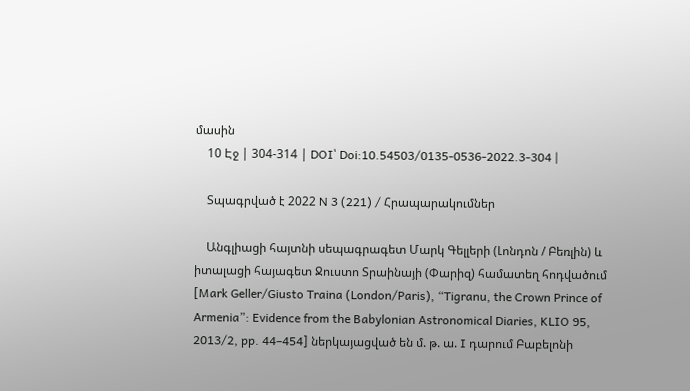մասին
    10 Էջ | 304-314 | DOI՝ Doi:10.54503/0135-0536-2022.3-304 |

    Տպագրված է 2022 N 3 (221) / Հրապարակումներ

    Անգլիացի հայտնի սեպագրագետ Մարկ Գելլերի (Լոնդոն / Բեռլին) և իտալացի հայագետ Ջուստո Տրաինայի (Փարիզ) համատեղ հոդվածում [Mark Geller/Giusto Traina (London/Paris), “Tigranu, the Crown Prince of Armenia”: Evidence from the Babylonian Astronomical Diaries, KLIO 95, 2013/2, pp. 44–454] ներկայացված են մ. թ. ա. I դարում Բաբելոնի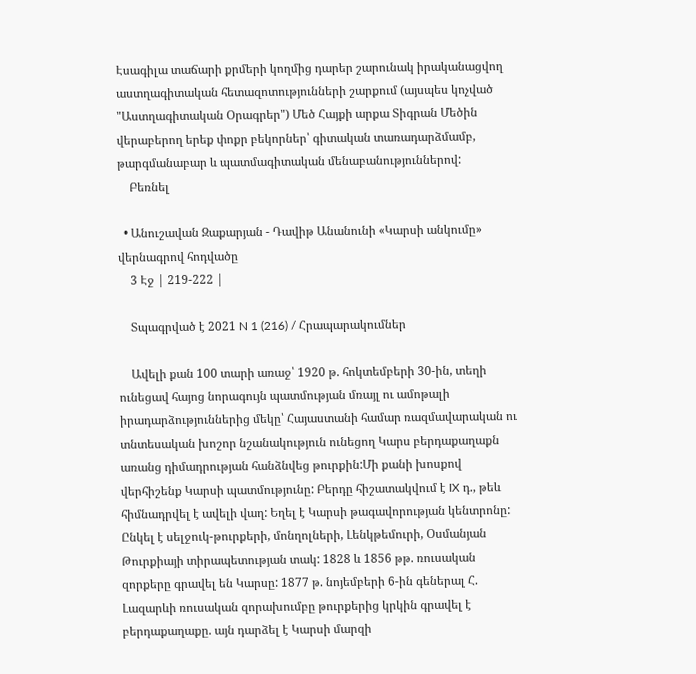Էսագիլա տաճարի քրմերի կողմից դարեր շարունակ իրականացվող աստղագիտական հետազոտությունների շարքում (այսպես կոչված "Աստղագիտական Օրագրեր") Մեծ Հայքի արքա Տիգրան Մեծին վերաբերող երեք փոքր բեկորներ՝ գիտական տառադարձմամբ, թարգմանաբար և պատմագիտական մենաբանություններով:
    Բեռնել

  • Անուշավան Զաքարյան - Դավիթ Անանունի «Կարսի անկումը» վերնագրով հոդվածը
    3 Էջ | 219-222 |

    Տպագրված է 2021 N 1 (216) / Հրապարակումներ

    Ավելի քան 100 տարի առաջ՝ 1920 թ. հոկտեմբերի 30-ին, տեղի ունեցավ հայոց նորագույն պատմության մռայլ ու ամոթալի իրադարձություններից մեկը՝ Հայաստանի համար ռազմավարական ու տնտեսական խոշոր նշանակություն ունեցող Կարս բերդաքաղաքն առանց դիմադրության հանձնվեց թուրքին:Մի քանի խոսքով վերհիշենք Կարսի պատմությունը: Բերդը հիշատակվում է IX դ., թեև հիմնադրվել է ավելի վաղ: Եղել է Կարսի թագավորության կենտրոնը: Ընկել է սելջուկ-թուրքերի, մոնղոլների, Լենկթեմուրի, Օսմանյան Թուրքիայի տիրապետության տակ: 1828 և 1856 թթ. ռուսական զորքերը գրավել են Կարսը: 1877 թ. նոյեմբերի 6-ին գեներալ Հ. Լազարևի ռուսական զորախումբը թուրքերից կրկին գրավել է բերդաքաղաքը. այն դարձել է Կարսի մարզի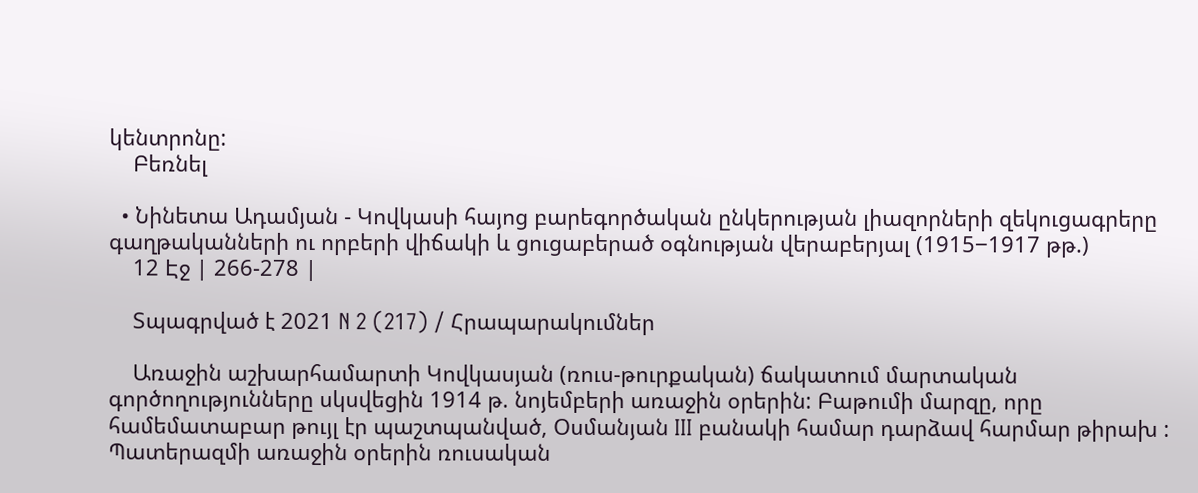կենտրոնը:
    Բեռնել

  • Նինետա Ադամյան - Կովկասի հայոց բարեգործական ընկերության լիազորների զեկուցագրերը գաղթականների ու որբերի վիճակի և ցուցաբերած օգնության վերաբերյալ (1915‒1917 թթ.)
    12 Էջ | 266-278 |

    Տպագրված է 2021 N 2 (217) / Հրապարակումներ

    Առաջին աշխարհամարտի Կովկասյան (ռուս-թուրքական) ճակատում մարտական գործողությունները սկսվեցին 1914 թ. նոյեմբերի առաջին օրերին: Բաթումի մարզը, որը համեմատաբար թույլ էր պաշտպանված, Օսմանյան III բանակի համար դարձավ հարմար թիրախ : Պատերազմի առաջին օրերին ռուսական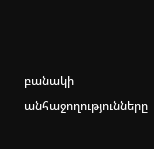բանակի անհաջողությունները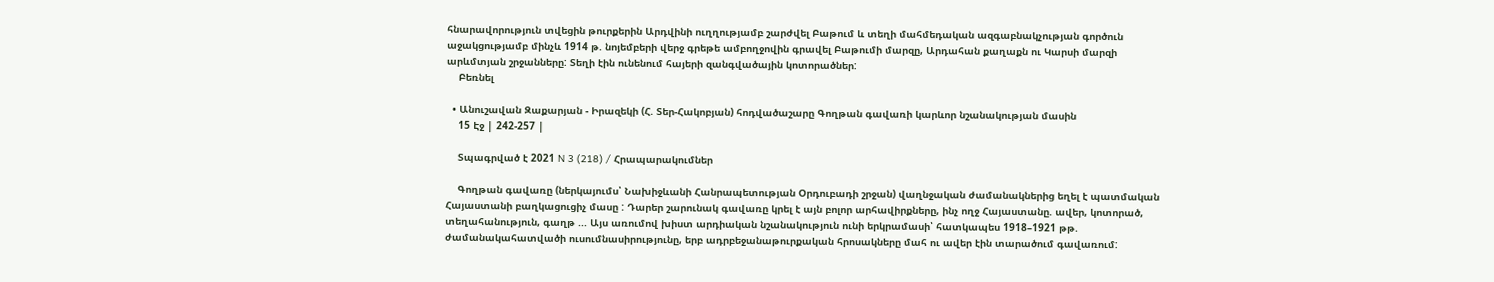հնարավորություն տվեցին թուրքերին Արդվինի ուղղությամբ շարժվել Բաթում և տեղի մահմեդական ազգաբնակչության գործուն աջակցությամբ մինչև 1914 թ. նոյեմբերի վերջ գրեթե ամբողջովին գրավել Բաթումի մարզը, Արդահան քաղաքն ու Կարսի մարզի արևմտյան շրջանները: Տեղի էին ունենում հայերի զանգվածային կոտորածներ:
    Բեռնել

  • Անուշավան Զաքարյան - Իրազեկի (Հ. Տեր-Հակոբյան) հոդվածաշարը Գողթան գավառի կարևոր նշանակության մասին
    15 Էջ | 242-257 |

    Տպագրված է 2021 N 3 (218) / Հրապարակումներ

    Գողթան գավառը (ներկայումս՝ Նախիջևանի Հանրապետության Օրդուբադի շրջան) վաղնջական ժամանակներից եղել է պատմական Հայաստանի բաղկացուցիչ մասը : Դարեր շարունակ գավառը կրել է այն բոլոր արհավիրքները, ինչ ողջ Հայաստանը. ավեր, կոտորած, տեղահանություն, գաղթ ... Այս առումով խիստ արդիական նշանակություն ունի երկրամասի՝ հատկապես 1918–1921 թթ. ժամանակահատվածի ուսումնասիրությունը, երբ ադրբեջանաթուրքական հրոսակները մահ ու ավեր էին տարածում գավառում: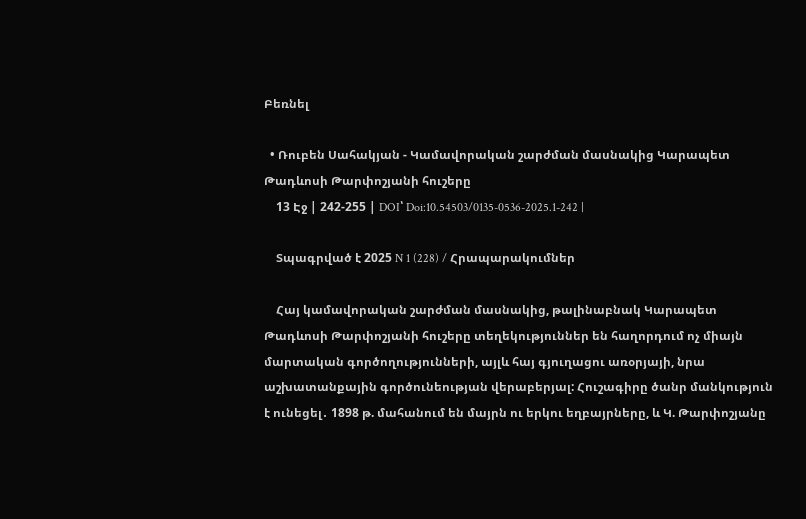Բեռնել

  • Ռուբեն Սահակյան - Կամավորական շարժման մասնակից Կարապետ Թադևոսի Թարփոշյանի հուշերը
    13 Էջ | 242-255 | DOI՝ Doi:10.54503/0135-0536-2025.1-242 |

    Տպագրված է 2025 N 1 (228) / Հրապարակումներ

    Հայ կամավորական շարժման մասնակից, թալինաբնակ Կարապետ Թադևոսի Թարփոշյանի հուշերը տեղեկություններ են հաղորդում ոչ միայն մարտական գործողությունների, այլև հայ գյուղացու առօրյայի, նրա աշխատանքային գործունեության վերաբերյալ: Հուշագիրը ծանր մանկություն է ունեցել․ 1898 թ. մահանում են մայրն ու երկու եղբայրները, և Կ. Թարփոշյանը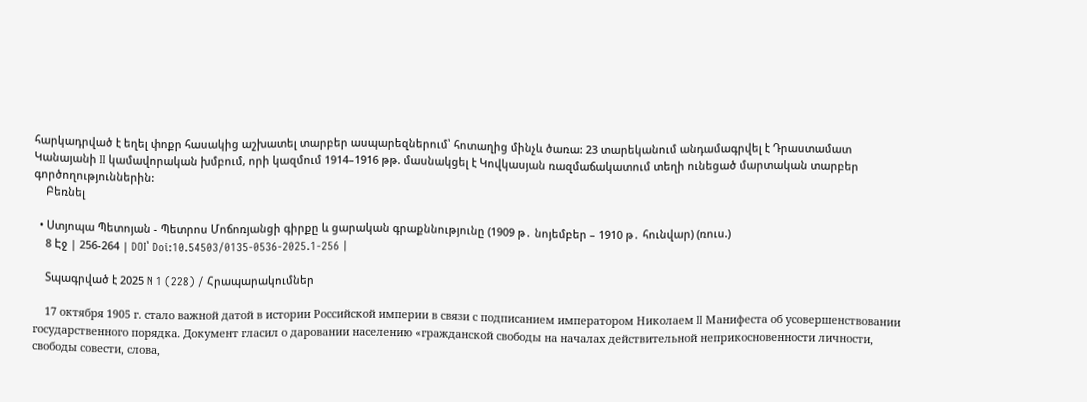հարկադրված է եղել փոքր հասակից աշխատել տարբեր ասպարեզներում՝ հոտաղից մինչև ծառա: 23 տարեկանում անդամագրվել է Դրաստամատ Կանայանի II կամավորական խմբում, որի կազմում 1914–1916 թթ. մասնակցել է Կովկասյան ռազմաճակատում տեղի ունեցած մարտական տարբեր գործողություններին:
    Բեռնել

  • Ստյոպա Պետոյան - Պետրոս Մոճոռյանցի գիրքը և ցարական գրաքննությունը (1909 թ․ նոյեմբեր – 1910 թ․ հունվար) (ռուս.)
    8 Էջ | 256-264 | DOI՝ Doi:10.54503/0135-0536-2025.1-256 |

    Տպագրված է 2025 N 1 (228) / Հրապարակումներ

    17 октября 1905 г. стало важной датой в истории Российской империи в связи с подписанием императором Николаем II Манифеста об усовершенствовании государственного порядка. Документ гласил о даровании населению «гражданской свободы на началах действительной неприкосновенности личности, свободы совести, слова,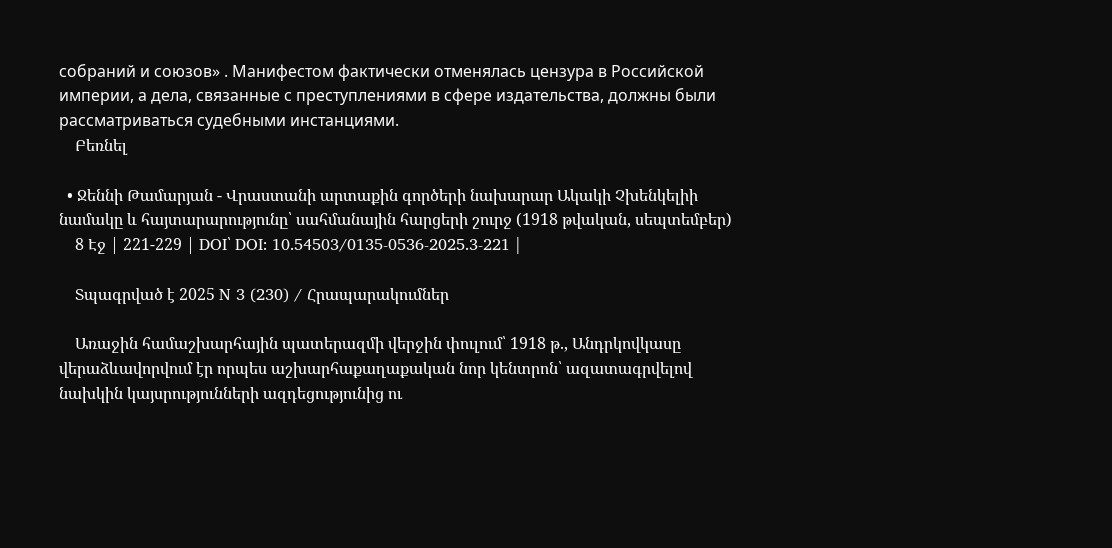собраний и союзов» . Манифестом фактически отменялась цензура в Российской империи, а дела, связанные с преступлениями в сфере издательства, должны были рассматриваться судебными инстанциями.
    Բեռնել

  • Ջեննի Թամարյան - Վրաստանի արտաքին գործերի նախարար Ակակի Չխենկելիի նամակը և հայտարարությունը՝ սահմանային հարցերի շուրջ (1918 թվական, սեպտեմբեր)
    8 Էջ | 221-229 | DOI՝ DOI: 10.54503/0135-0536-2025.3-221 |

    Տպագրված է 2025 N 3 (230) / Հրապարակումներ

    Առաջին համաշխարհային պատերազմի վերջին փուլում՝ 1918 թ., Անդրկովկասը վերաձևավորվում էր որպես աշխարհաքաղաքական նոր կենտրոն՝ ազատագրվելով նախկին կայսրությունների ազդեցությունից ու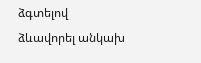ձգտելով ձևավորել անկախ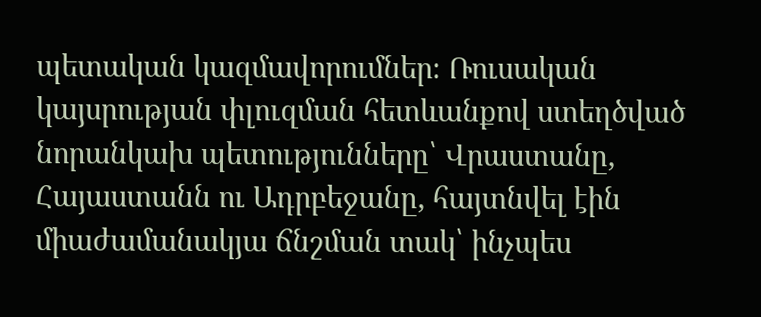պետական կազմավորումներ։ Ռուսական կայսրության փլուզման հետևանքով ստեղծված նորանկախ պետությունները՝ Վրաստանը, Հայաստանն ու Ադրբեջանը, հայտնվել էին միաժամանակյա ճնշման տակ՝ ինչպես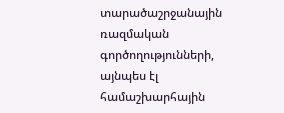տարածաշրջանային ռազմական գործողությունների, այնպես էլ համաշխարհային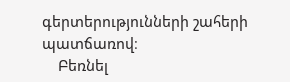գերտերությունների շահերի պատճառով։
    Բեռնել